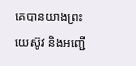គេបានយាងព្រះយេស៊ូវ និងអញ្ជើ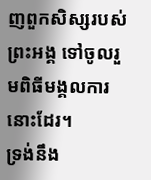ញពួកសិស្សរបស់ព្រះអង្គ ទៅចូលរួមពិធីមង្គលការនោះដែរ។
ទ្រង់នឹង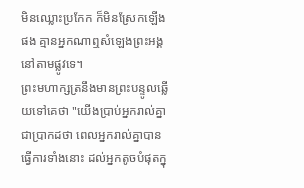មិនឈ្លោះប្រកែក ក៏មិនស្រែកឡើងផង គ្មានអ្នកណាឮសំឡេងព្រះអង្គនៅតាមផ្លូវទេ។
ព្រះមហាក្សត្រនឹងមានព្រះបន្ទូលឆ្លើយទៅគេថា "យើងប្រាប់អ្នករាល់គ្នាជាប្រាកដថា ពេលអ្នករាល់គ្នាបានធ្វើការទាំងនោះ ដល់អ្នកតូចបំផុតក្នុ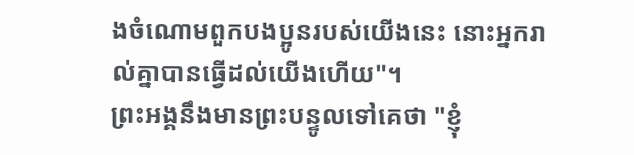ងចំណោមពួកបងប្អូនរបស់យើងនេះ នោះអ្នករាល់គ្នាបានធ្វើដល់យើងហើយ"។
ព្រះអង្គនឹងមានព្រះបន្ទូលទៅគេថា "ខ្ញុំ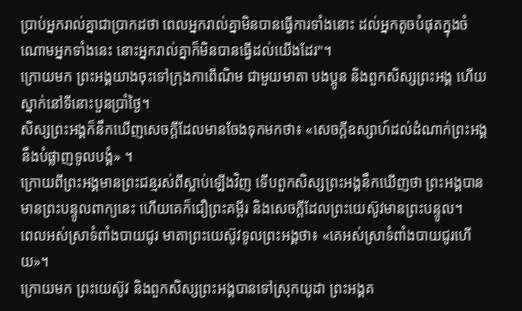ប្រាប់អ្នករាល់គ្នាជាប្រាកដថា ពេលអ្នករាល់គ្នាមិនបានធ្វើការទាំងនោះ ដល់អ្នកតូចបំផុតក្នុងចំណោមអ្នកទាំងនេះ នោះអ្នករាល់គ្នាក៏មិនបានធ្វើដល់យើងដែរ"។
ក្រោយមក ព្រះអង្គយាងចុះទៅក្រុងកាពើណិម ជាមួយមាតា បងប្អូន និងពួកសិស្សព្រះអង្គ ហើយស្នាក់នៅទីនោះបួនប្រាំថ្ងៃ។
សិស្សព្រះអង្គក៏នឹកឃើញសេចក្តីដែលមានចែងទុកមកថា៖ «សេចក្តីឧស្សាហ៍ដល់ដំណាក់ព្រះអង្គ នឹងបំផ្លាញទូលបង្គំ» ។
ក្រោយពីព្រះអង្គមានព្រះជន្មរស់ពីស្លាប់ឡើងវិញ ទើបពួកសិស្សព្រះអង្គនឹកឃើញថា ព្រះអង្គបានមានព្រះបន្ទូលពាក្យនេះ ហើយគេក៏ជឿព្រះគម្ពីរ និងសេចក្ដីដែលព្រះយេស៊ូវមានព្រះបន្ទូល។
ពេលអស់ស្រាទំពាំងបាយជូរ មាតាព្រះយេស៊ូវទូលព្រះអង្គថា៖ «គេអស់ស្រាទំពាំងបាយជូរហើយ»។
ក្រោយមក ព្រះយេស៊ូវ និងពួកសិស្សព្រះអង្គបានទៅស្រុកយូដា ព្រះអង្គគ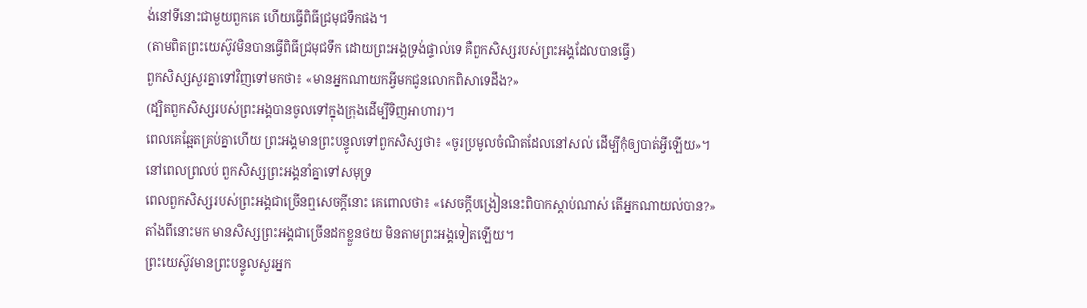ង់នៅទីនោះជាមួយពួកគេ ហើយធ្វើពិធីជ្រមុជទឹកផង។
(តាមពិតព្រះយេស៊ូវមិនបានធ្វើពិធីជ្រមុជទឹក ដោយព្រះអង្គទ្រង់ផ្ទាល់ទេ គឺពួកសិស្សរបស់ព្រះអង្គដែលបានធ្វើ)
ពួកសិស្សសួរគ្នាទៅវិញទៅមកថា៖ «មានអ្នកណាយកអ្វីមកជូនលោកពិសាទេដឹង?»
(ដ្បិតពួកសិស្សរបស់ព្រះអង្គបានចូលទៅក្នុងក្រុងដើម្បីទិញអាហារ)។
ពេលគេឆ្អែតគ្រប់គ្នាហើយ ព្រះអង្គមានព្រះបន្ទូលទៅពួកសិស្សថា៖ «ចូរប្រមូលចំណិតដែលនៅសល់ ដើម្បីកុំឲ្យបាត់អ្វីឡើយ»។
នៅពេលព្រលប់ ពួកសិស្សព្រះអង្គនាំគ្នាទៅសមុទ្រ
ពេលពួកសិស្សរបស់ព្រះអង្គជាច្រើនឮសេចក្ដីនោះ គេពោលថា៖ «សេចក្តីបង្រៀននេះពិបាកស្តាប់ណាស់ តើអ្នកណាយល់បាន?»
តាំងពីនោះមក មានសិស្សព្រះអង្គជាច្រើនដកខ្លួនថយ មិនតាមព្រះអង្គទៀតឡើយ។
ព្រះយេស៊ូវមានព្រះបន្ទូលសួរអ្នក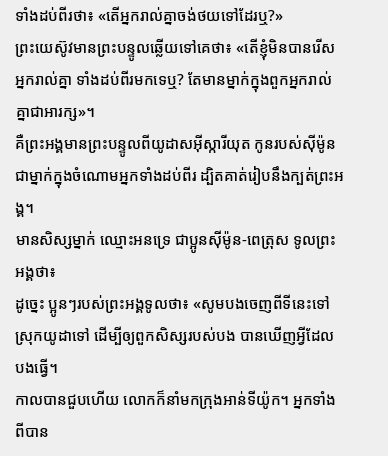ទាំងដប់ពីរថា៖ «តើអ្នករាល់គ្នាចង់ថយទៅដែរឬ?»
ព្រះយេស៊ូវមានព្រះបន្ទូលឆ្លើយទៅគេថា៖ «តើខ្ញុំមិនបានរើសអ្នករាល់គ្នា ទាំងដប់ពីរមកទេឬ? តែមានម្នាក់ក្នុងពួកអ្នករាល់គ្នាជាអារក្ស»។
គឺព្រះអង្គមានព្រះបន្ទូលពីយូដាសអ៊ីស្ការីយុត កូនរបស់ស៊ីម៉ូន ជាម្នាក់ក្នុងចំណោមអ្នកទាំងដប់ពីរ ដ្បិតគាត់រៀបនឹងក្បត់ព្រះអង្គ។
មានសិស្សម្នាក់ ឈ្មោះអនទ្រេ ជាប្អូនស៊ីម៉ូន-ពេត្រុស ទូលព្រះអង្គថា៖
ដូច្នេះ ប្អូនៗរបស់ព្រះអង្គទូលថា៖ «សូមបងចេញពីទីនេះទៅស្រុកយូដាទៅ ដើម្បីឲ្យពួកសិស្សរបស់បង បានឃើញអ្វីដែលបងធ្វើ។
កាលបានជួបហើយ លោកក៏នាំមកក្រុងអាន់ទីយ៉ូក។ អ្នកទាំងពីបាន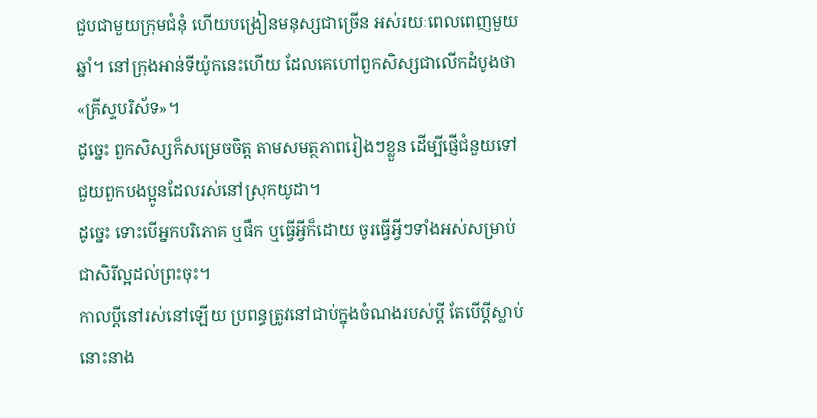ជួបជាមួយក្រុមជំនុំ ហើយបង្រៀនមនុស្សជាច្រើន អស់រយៈពេលពេញមួយឆ្នាំ។ នៅក្រុងអាន់ទីយ៉ូកនេះហើយ ដែលគេហៅពួកសិស្សជាលើកដំបូងថា «គ្រីស្ទបរិស័ទ»។
ដូច្នេះ ពួកសិស្សក៏សម្រេចចិត្ត តាមសមត្ថភាពរៀងៗខ្លួន ដើម្បីផ្ញើជំនួយទៅជួយពួកបងប្អូនដែលរស់នៅស្រុកយូដា។
ដូច្នេះ ទោះបើអ្នកបរិភោគ ឬផឹក ឬធ្វើអ្វីក៏ដោយ ចូរធ្វើអ្វីៗទាំងអស់សម្រាប់ជាសិរីល្អដល់ព្រះចុះ។
កាលប្ដីនៅរស់នៅឡើយ ប្រពន្ធត្រូវនៅជាប់ក្នុងចំណងរបស់ប្តី តែបើប្តីស្លាប់ នោះនាង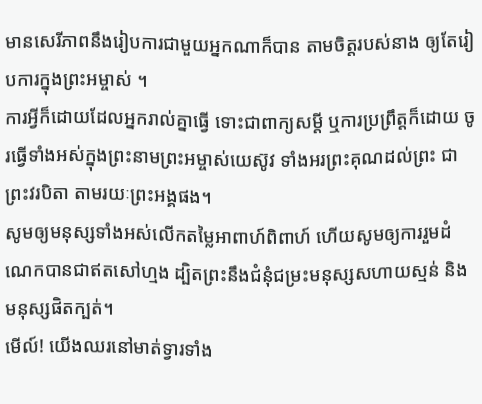មានសេរីភាពនឹងរៀបការជាមួយអ្នកណាក៏បាន តាមចិត្តរបស់នាង ឲ្យតែរៀបការក្នុងព្រះអម្ចាស់ ។
ការអ្វីក៏ដោយដែលអ្នករាល់គ្នាធ្វើ ទោះជាពាក្យសម្ដី ឬការប្រព្រឹត្តក៏ដោយ ចូរធ្វើទាំងអស់ក្នុងព្រះនាមព្រះអម្ចាស់យេស៊ូវ ទាំងអរព្រះគុណដល់ព្រះ ជាព្រះវរបិតា តាមរយៈព្រះអង្គផង។
សូមឲ្យមនុស្សទាំងអស់លើកតម្លៃអាពាហ៍ពិពាហ៍ ហើយសូមឲ្យការរួមដំណេកបានជាឥតសៅហ្មង ដ្បិតព្រះនឹងជំនុំជម្រះមនុស្សសហាយស្មន់ និងមនុស្សផិតក្បត់។
មើល៍! យើងឈរនៅមាត់ទ្វារទាំង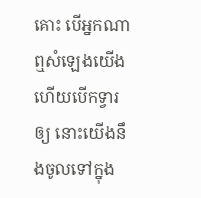គោះ បើអ្នកណាឮសំឡេងយើង ហើយបើកទ្វារឲ្យ នោះយើងនឹងចូលទៅក្នុង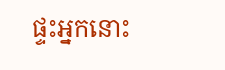ផ្ទះអ្នកនោះ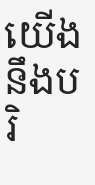យើងនឹងបរិ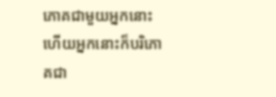ភោគជាមួយអ្នកនោះ ហើយអ្នកនោះក៏បរិភោគជា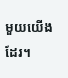មួយយើងដែរ។